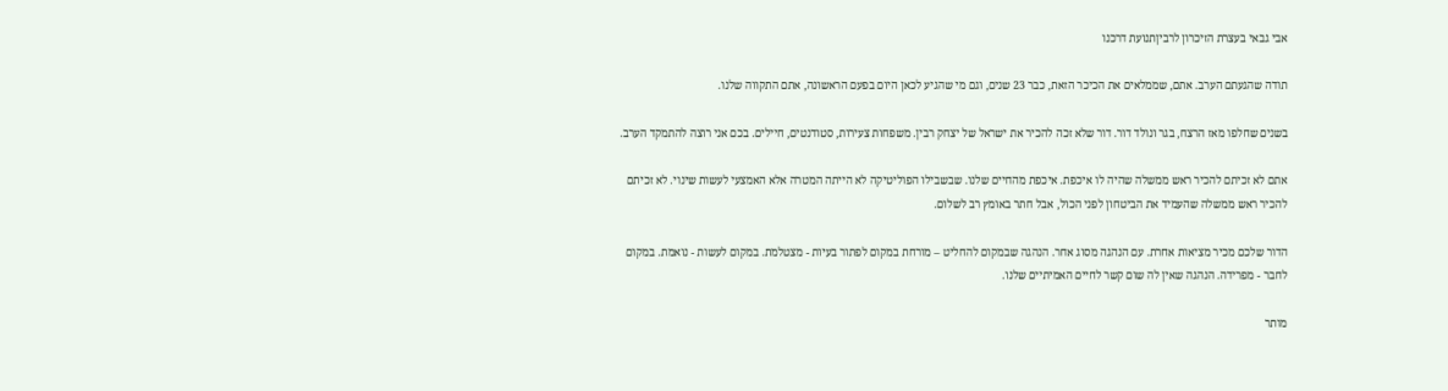אבי גבאי בעצרת הזיכרון לרביןתנועת דרכנו

תודה שהגעתם הערב. אתם, שממלאים את הכיכר הזאת, כבר 23 שנים, וגם מי שהגיע לכאן היום בפעם הראשונה, אתם התקווה שלנו.

בשנים שחלפו מאז הרצח, בגר ונולד דור. דור שלא זכה להכיר את ישראל של יצחק רבין. משפחות צעירות, סטודנטים, חיילים. בכם אני רוצה להתמקד הערב.

אתם לא זכיתם להכיר ראש ממשלה שהיה לו איכפת. איכפת מהחיים שלנו. שבשבילו הפוליטיקה לא הייתה המטרה אלא האמצעי לעשות שינוי. לא זכיתם להכיר ראש ממשלה שהעמיד את הביטחון לפני הכול, אבל חתר באומץ רב לשלום.

הדור שלכם מכיר מציאות אחרת. עם הנהגה מסוג אחר. הנהגה שבמקום להחליט – מורחת במקום לפתור בעיות - מצטלמת. במקום לעשות - נואמת. במקום לחבר - מפרידה. הנהגה שאין לה שום קשר לחיים האמיתיים שלנו.

מותר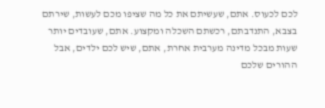לכם לכעוס. אתם, שעשיתם את כל מה שציפו מכם לעשות, שירתם בצבא, התנדבתם, רכשתם השכלה ומקצוע. אתם, שעובדים יותר שעות מבכל מדינה מערבית אחרת, אתם, שיש לכם ילדים, אבל ההורים שלכם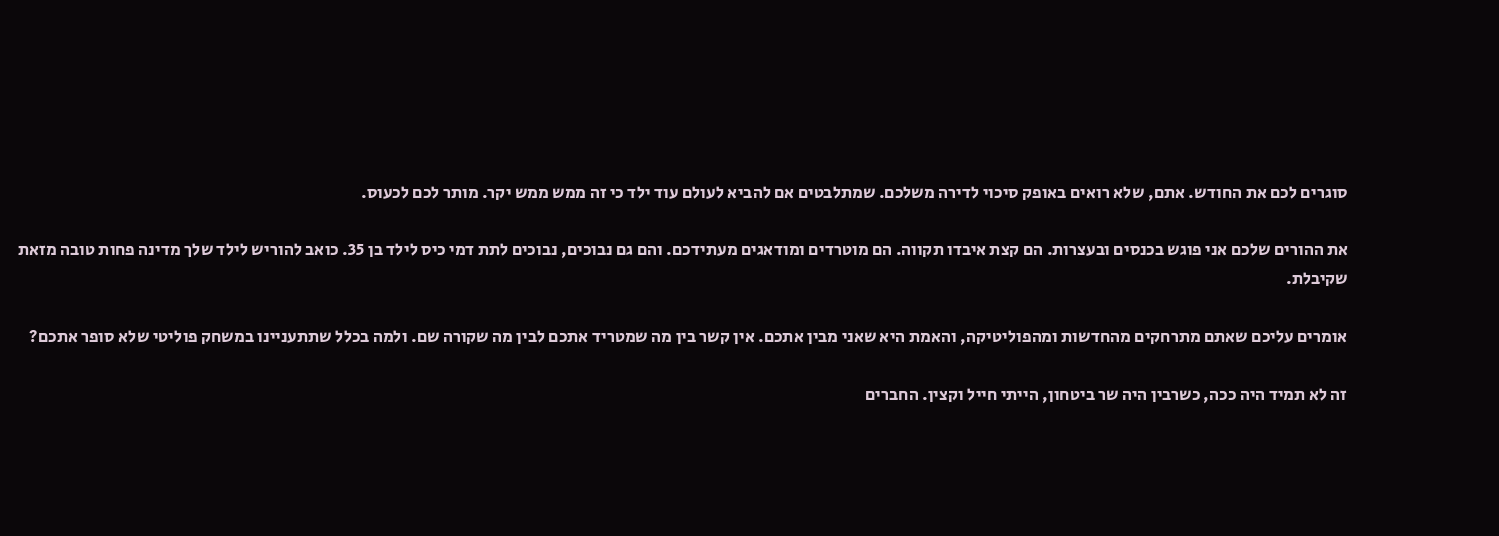סוגרים לכם את החודש. אתם, שלא רואים באופק סיכוי לדירה משלכם. שמתלבטים אם להביא לעולם עוד ילד כי זה ממש ממש יקר. מותר לכם לכעוס.

את ההורים שלכם אני פוגש בכנסים ובעצרות. הם קצת איבדו תקווה. הם מוטרדים ומודאגים מעתידכם. והם גם נבוכים, נבוכים לתת דמי כיס לילד בן 35. כואב להוריש לילד שלך מדינה פחות טובה מזאת שקיבלת.

אומרים עליכם שאתם מתרחקים מהחדשות ומהפוליטיקה, והאמת היא שאני מבין אתכם. אין קשר בין מה שמטריד אתכם לבין מה שקורה שם. ולמה בכלל שתתעניינו במשחק פוליטי שלא סופר אתכם?

זה לא תמיד היה ככה, כשרבין היה שר ביטחון, הייתי חייל וקצין. החברים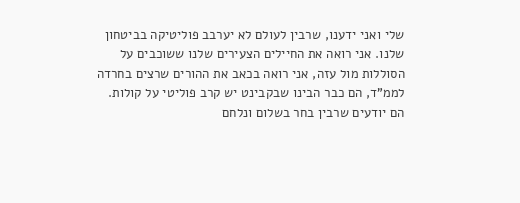שלי ואני ידענו, שרבין לעולם לא יערבב פוליטיקה בביטחון שלנו. אני רואה את החיילים הצעירים שלנו ששוכבים על הסוללות מול עזה, אני רואה בכאב את ההורים שרצים בחרדה לממ"ד, הם כבר הבינו שבקבינט יש קרב פוליטי על קולות.
הם יודעים שרבין בחר בשלום ונלחם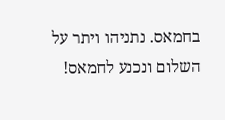בחמאס. נתניהו ויתר על השלום ונכנע לחמאס!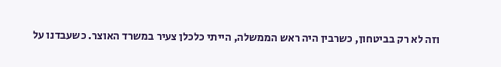וזה לא רק בביטחון, כשרבין היה ראש הממשלה, הייתי כלכלן צעיר במשרד האוצר. כשעבדנו על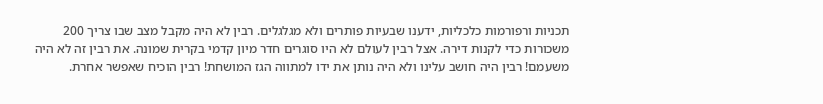תכניות ורפורמות כלכליות, ידענו שבעיות פותרים ולא מגלגלים. רבין לא היה מקבל מצב שבו צריך 200 משכורות כדי לקנות דירה. אצל רבין לעולם לא היו סוגרים חדר מיון קדמי בקרית שמונה. את רבין זה לא היה משעמם! רבין היה חושב עלינו ולא היה נותן את ידו למתווה הגז המושחת! רבין הוכיח שאפשר אחרת.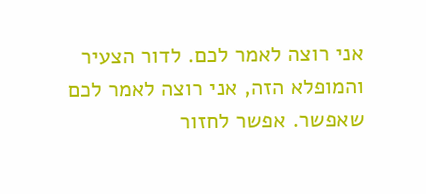אני רוצה לאמר לכם. לדור הצעיר והמופלא הזה, אני רוצה לאמר לכם שאפשר. אפשר לחזור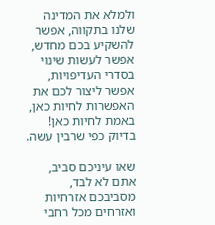ולמלא את המדינה שלנו בתקווה, אפשר להשקיע בכם מחדש, אפשר לעשות שינוי בסדרי העדיפויות, אפשר ליצור לכם את האפשרות לחיות כאן, באמת לחיות כאן! בדיוק כפי שרבין עשה.

שאו עיניכם סביב, אתם לא לבד, מסביבכם אזרחיות ואזרחים מכל רחבי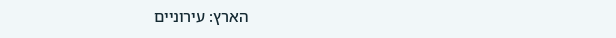הארץ: עירוניים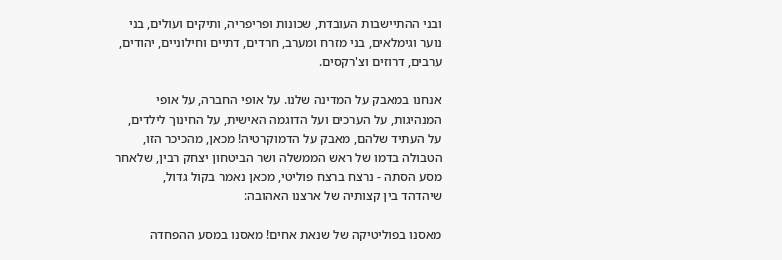ובני ההתיישבות העובדת, שכונות ופריפריה, ותיקים ועולים, בני נוער וגימלאים, בני מזרח ומערב, חרדים, דתיים וחילוניים, יהודים, ערבים, דרוזים וצ'רקסים.

אנחנו במאבק על המדינה שלנו. על אופי החברה, על אופי המנהיגות, על הערכים ועל הדוגמה האישית, על החינוך לילדים, על העתיד שלהם, מאבק על הדמוקרטיה! מכאן, מהכיכר הזו, הטבולה בדמו של ראש הממשלה ושר הביטחון יצחק רבין, שלאחר מסע הסתה - נרצח ברצח פוליטי, מכאן נאמר בקול גדול,
שיהדהד בין קצותיה של ארצנו האהובה:

מאסנו בפוליטיקה של שנאת אחים! מאסנו במסע ההפחדה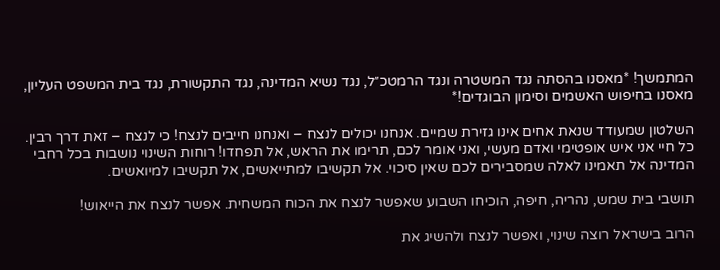המתמשך! *מאסנו בהסתה נגד המשטרה ונגד הרמטכ״ל, נגד נשיא המדינה, נגד התקשורת, נגד בית המשפט העליון, מאסנו בחיפוש האשמים וסימון הבוגדים!*

השלטון שמעודד שנאת אחים אינו גזירת שמיים. אנחנו יכולים לנצח – ואנחנו חייבים לנצח! כי לנצח – זאת דרך רבין. כל חיי אני איש אופטימי ואדם מעשי, ואני אומר לכם, תרימו את הראש, אל תפחדו! רוחות השינוי נושבות בכל רחבי המדינה אל תאמינו לאלה שמסבירים לכם שאין סיכוי. אל תקשיבו למתייאשים, אל תקשיבו למיואשים.

תושבי בית שמש, נהריה, חיפה, הוכיחו השבוע שאפשר לנצח את הכוח המשחית. אפשר לנצח את הייאוש!

הרוב בישראל רוצה שינוי, ואפשר לנצח ולהשיג את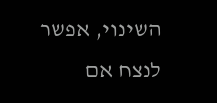השינוי, אפשר לנצח אם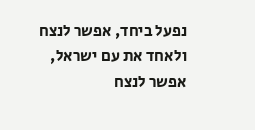נפעל ביחד, אפשר לנצח ולאחד את עם ישראל, אפשר לנצח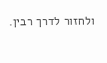ולחזור לדרך רבין.